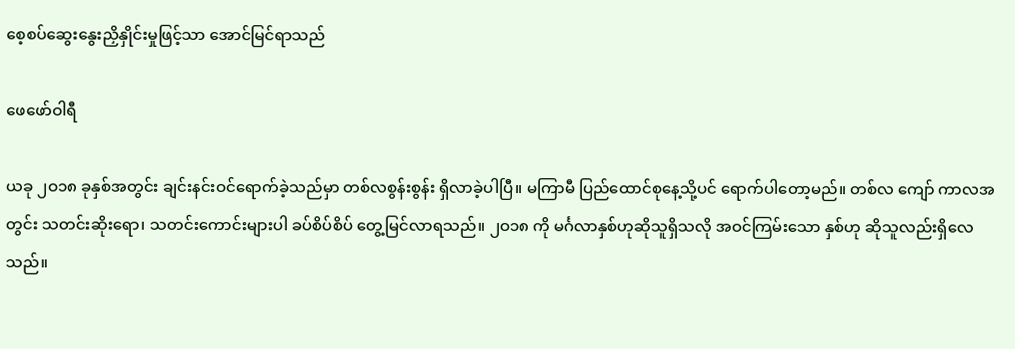စေ့စပ်ဆွေးနွေးညှိနှိုင်းမှုဖြင့်သာ အောင်မြင်ရာသည်

ဖေဖော်ဝါရီ

ယခု ၂ဝ၁၈ ခုနှစ်အတွင်း ချင်းနင်းဝင်ရောက်ခဲ့သည်မှာ တစ်လစွန်းစွန်း ရှိလာခဲ့ပါပြီ။ မကြာမီ ပြည်ထောင်စုနေ့သို့ပင် ရောက်ပါတော့မည်။ တစ်လ ကျော် ကာလအတွင်း သတင်းဆိုးရော၊ သတင်းကောင်းများပါ ခပ်စိပ်စိပ် တွေ့မြင်လာရသည်။ ၂ဝ၁၈ ကို မင်္ဂလာနှစ်ဟုဆိုသူရှိသလို အဝင်ကြမ်းသော နှစ်ဟု ဆိုသူလည်းရှိလေသည်။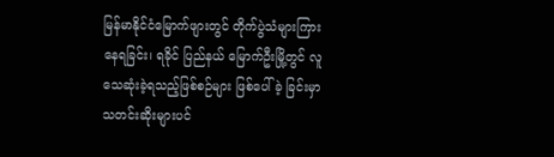မြန်မာနိုင်ငံမြောက်ဖျားတွင် တိုက်ပွဲသံများကြားနေရခြင်း၊ ရခိုင် ပြည်နယ် မြောက်ဦးမြို့တွင် လူသေဆုံးခဲ့ရသည့်ဖြစ်စဉ်များ ဖြစ်ပေါ်ခဲ့ ခြင်းမှာ သတင်းဆိုးများပင်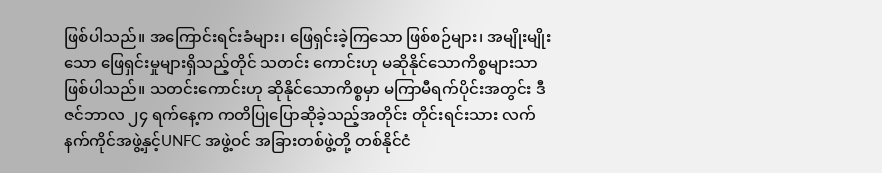ဖြစ်ပါသည်။ အကြောင်းရင်းခံများ၊ ဖြေရှင်းခဲ့ကြသော ဖြစ်စဉ်များ၊ အမျိုးမျိုးသော ဖြေရှင်းမှုများရှိသည့်တိုင် သတင်း ကောင်းဟု မဆိုနိုင်သောကိစ္စများသာ ဖြစ်ပါသည်။ သတင်းကောင်းဟု ဆိုနိုင်သောကိစ္စမှာ မကြာမီရက်ပိုင်းအတွင်း ဒီဇင်ဘာလ ၂၄ ရက်နေ့က ကတိပြုပြောဆိုခဲ့သည့်အတိုင်း တိုင်းရင်းသား လက်နက်ကိုင်အဖွဲ့နှင့်UNFC အဖွဲ့ဝင် အခြားတစ်ဖွဲ့တို့ တစ်နိုင်ငံ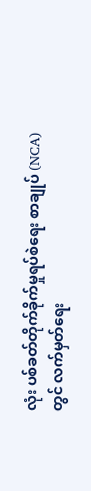လုံး ပစ်ခတ်တိုက်ခိုက်မှုရပ်စဲရေး စာချုပ် (NCA) တွင် လက်မှတ်ရေး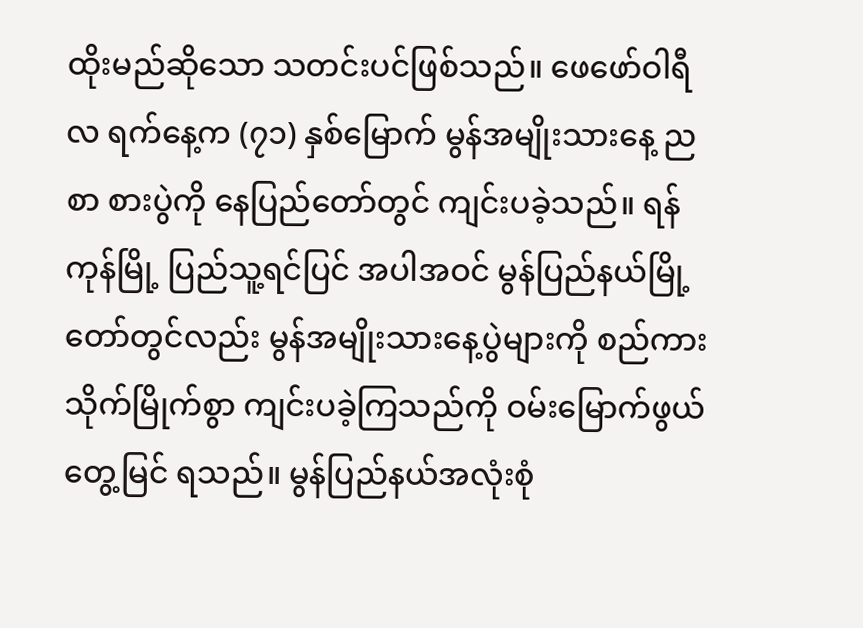ထိုးမည်ဆိုသော သတင်းပင်ဖြစ်သည်။ ဖေဖော်ဝါရီလ ရက်နေ့က (၇၁) နှစ်မြောက် မွန်အမျိုးသားနေ့ ညစာ စားပွဲကို နေပြည်တော်တွင် ကျင်းပခဲ့သည်။ ရန်ကုန်မြို့ ပြည်သူ့ရင်ပြင် အပါအဝင် မွန်ပြည်နယ်မြို့တော်တွင်လည်း မွန်အမျိုးသားနေ့ပွဲများကို စည်ကားသိုက်မြိုက်စွာ ကျင်းပခဲ့ကြသည်ကို ဝမ်းမြောက်ဖွယ် တွေ့မြင် ရသည်။ မွန်ပြည်နယ်အလုံးစုံ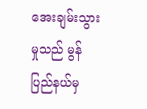အေးချမ်းသွားမှုသည် မွန်ပြည်နယ်မှ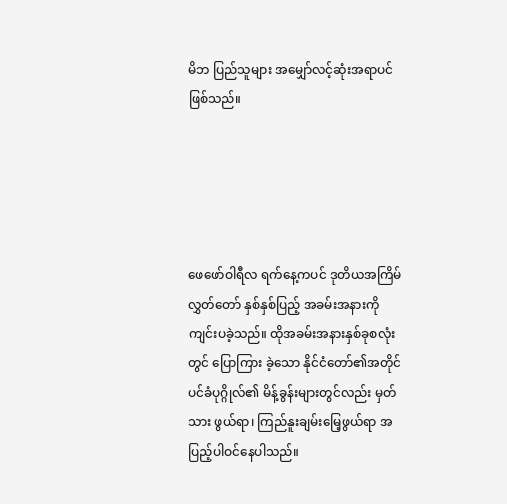မိဘ ပြည်သူများ အမျှော်လင့်ဆုံးအရာပင်ဖြစ်သည်။





ဖေဖော်ဝါရီလ ရက်နေ့ကပင် ဒုတိယအကြိမ်လွှတ်တော် နှစ်နှစ်ပြည့် အခမ်းအနားကို ကျင်းပခဲ့သည်။ ထိုအခမ်းအနားနှစ်ခုစလုံးတွင် ပြောကြား ခဲ့သော နိုင်ငံတော်၏အတိုင်ပင်ခံပုဂ္ဂိုလ်၏ မိန့်ခွန်းများတွင်လည်း မှတ်သား ဖွယ်ရာ၊ ကြည်နူးချမ်းမြေ့ဖွယ်ရာ အပြည့်ပါဝင်နေပါသည်။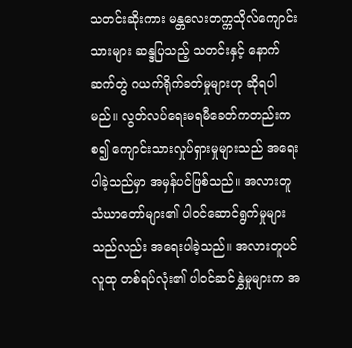သတင်းဆိုးကား မန္တလေးတက္ကသိုလ်ကျောင်းသားများ ဆန္ဒပြသည့် သတင်းနှင့် နောက်ဆက်တွဲ ဂယက်ရိုက်ခတ်မှုများဟု ဆိုရပါမည်။ လွတ်လပ်ရေးမရမီခေတ်ကတည်းကစ၍ ကျောင်းသားလှုပ်ရှားမှုများသည် အရေးပါခဲ့သည်မှာ အမှန်ပင်ဖြစ်သည်။ အလားတူ သံဃာတော်များ၏ ပါဝင်ဆောင်ရွက်မှုများသည်လည်း အရေးပါခဲ့သည်။ အလားတူပင် လူထု တစ်ရပ်လုံး၏ ပါဝင်ဆင်နွှဲမှုများက အ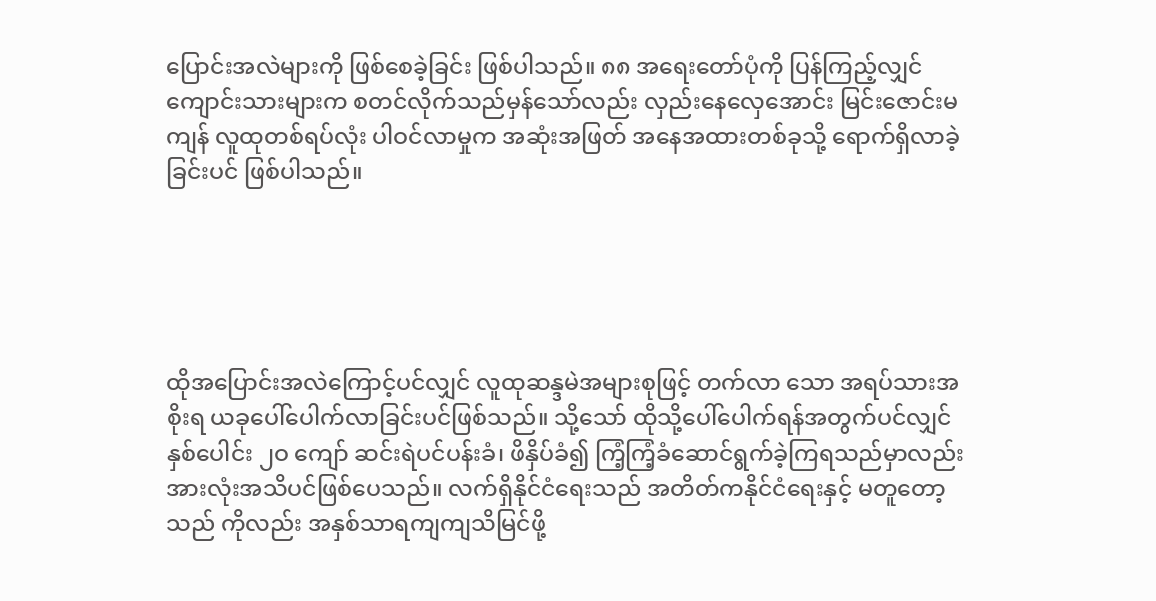ပြောင်းအလဲများကို ဖြစ်စေခဲ့ခြင်း ဖြစ်ပါသည်။ ၈၈ အရေးတော်ပုံကို ပြန်ကြည့်လျှင် ကျောင်းသားများက စတင်လိုက်သည်မှန်သော်လည်း လှည်းနေလှေအောင်း မြင်းဇောင်းမကျန် လူထုတစ်ရပ်လုံး ပါဝင်လာမှုက အဆုံးအဖြတ် အနေအထားတစ်ခုသို့ ရောက်ရှိလာခဲ့ခြင်းပင် ဖြစ်ပါသည်။





ထိုအပြောင်းအလဲကြောင့်ပင်လျှင် လူထုဆန္ဒမဲအများစုဖြင့် တက်လာ သော အရပ်သားအစိုးရ ယခုပေါ်ပေါက်လာခြင်းပင်ဖြစ်သည်။ သို့သော် ထိုသို့ပေါ်ပေါက်ရန်အတွက်ပင်လျှင် နှစ်ပေါင်း ၂ဝ ကျော် ဆင်းရဲပင်ပန်းခံ၊ ဖိနှိပ်ခံ၍ ကြံ့ကြံ့ခံဆောင်ရွက်ခဲ့ကြရသည်မှာလည်း အားလုံးအသိပင်ဖြစ်ပေသည်။ လက်ရှိနိုင်ငံရေးသည် အတိတ်ကနိုင်ငံရေးနှင့် မတူတော့သည် ကိုလည်း အနှစ်သာရကျကျသိမြင်ဖို့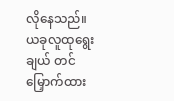လိုနေသည်။ ယခုလူထုရွေးချယ် တင်မြှောက်ထား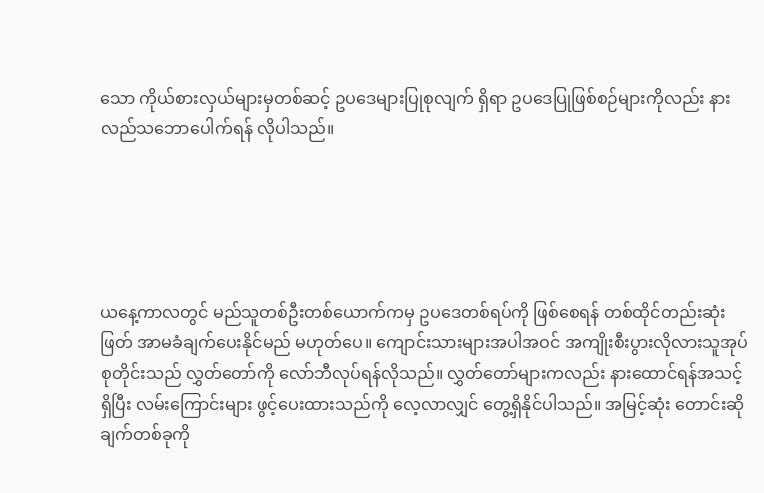သော ကိုယ်စားလှယ်များမှတစ်ဆင့် ဥပဒေများပြုစုလျက် ရှိရာ ဥပဒေပြုဖြစ်စဉ်များကိုလည်း နားလည်သဘောပေါက်ရန် လိုပါသည်။





ယနေ့ကာလတွင် မည်သူတစ်ဦးတစ်ယောက်ကမှ ဥပဒေတစ်ရပ်ကို ဖြစ်စေရန် တစ်ထိုင်တည်းဆုံးဖြတ် အာမခံချက်ပေးနိုင်မည် မဟုတ်ပေ။ ကျောင်းသားများအပါအဝင် အကျိုးစီးပွားလိုလားသူအုပ်စုတိုင်းသည် လွှတ်တော်ကို လော်ဘီလုပ်ရန်လိုသည်။ လွှတ်တော်များကလည်း နားထောင်ရန်အသင့်ရှိပြီး လမ်းကြောင်းများ ဖွင့်ပေးထားသည်ကို လေ့လာလျှင် တွေ့ရှိနိုင်ပါသည်။ အမြင့်ဆုံး တောင်းဆိုချက်တစ်ခုကို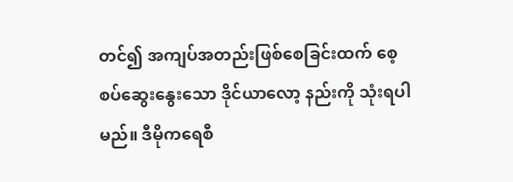တင်၍ အကျပ်အတည်းဖြစ်စေခြင်းထက် စေ့စပ်ဆွေးနွေးသော ဒိုင်ယာလော့ နည်းကို သုံးရပါမည်။ ဒီမိုကရေစီ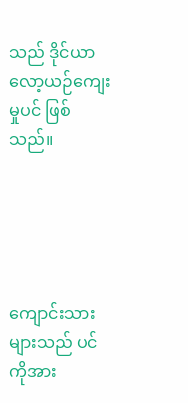သည် ဒိုင်ယာလော့ယဉ်ကျေးမှုပင် ဖြစ်သည်။





ကျောင်းသားများသည် ပင်ကိုအား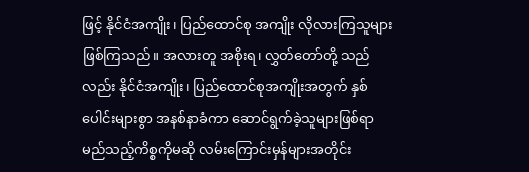ဖြင့် နိုင်ငံအကျိုး၊ ပြည်ထောင်စု အကျိုး လိုလားကြသူများဖြစ်ကြသည်။ အလားတူ အစိုးရ၊ လွှတ်တော်တို့ သည်လည်း နိုင်ငံအကျိုး၊ ပြည်ထောင်စုအကျိုးအတွက် နှစ်ပေါင်းများစွာ အနစ်နာခံကာ ဆောင်ရွက်ခဲ့သူများဖြစ်ရာ မည်သည့်ကိစ္စကိုမဆို လမ်းကြောင်းမှန်များအတိုင်း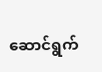ဆောင်ရွက်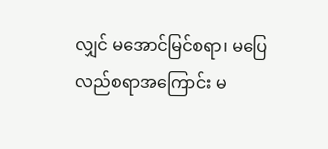လျှင် မအောင်မြင်စရာ၊ မပြေလည်စရာအကြောင်း မ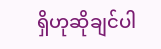ရှိဟုဆိုချင်ပါ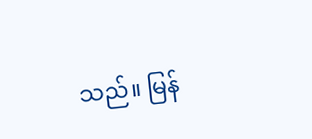သည်။ မြန်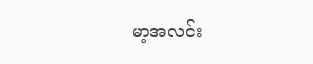မာ့အလင်း